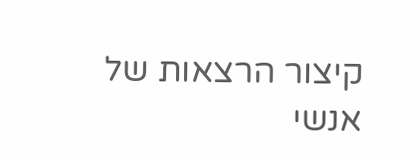קיצור הרצאות של אנשי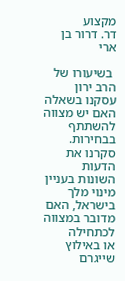מקצוע
דר. דרור בן ארי

 בשיעורו של הרב ירון עסקנו בשאלה האם יש מצווה להשתתף בבחירות. סקרנו את הדעות השונות בעניין מינוי מלך בישראל, האם מדובר במצווה לכתחילה
או באילוץ שייגרם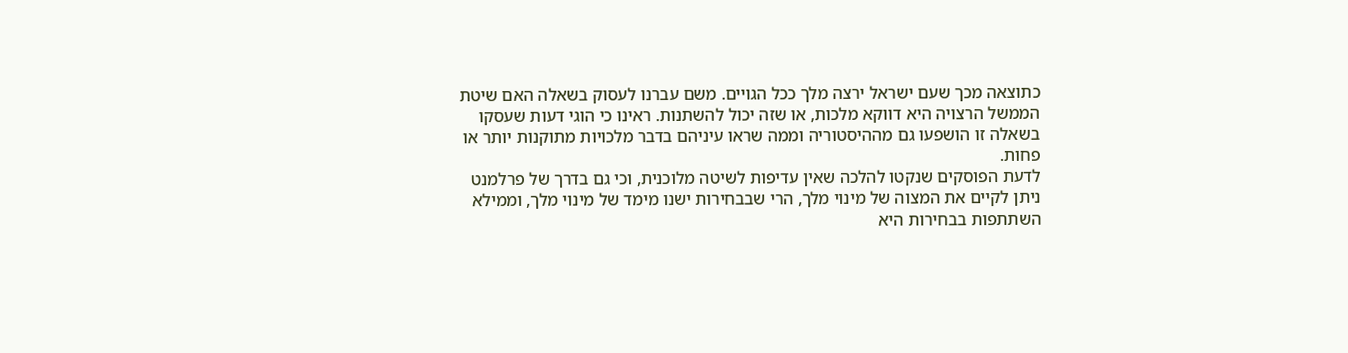כתוצאה מכך שעם ישראל ירצה מלך ככל הגויים. משם עברנו לעסוק בשאלה האם שיטת הממשל הרצויה היא דווקא מלכות, או שזה יכול להשתנות. ראינו כי הוגי דעות שעסקו בשאלה זו הושפעו גם מההיסטוריה וממה שראו עיניהם בדבר מלכויות מתוקנות יותר או פחות.
לדעת הפוסקים שנקטו להלכה שאין עדיפות לשיטה מלוכנית, וכי גם בדרך של פרלמנט ניתן לקיים את המצוה של מינוי מלך, הרי שבבחירות ישנו מימד של מינוי מלך, וממילא השתתפות בבחירות היא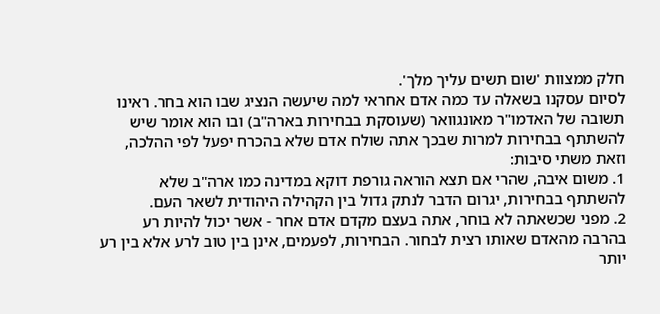חלק ממצוות 'שום תשים עליך מלך'.
לסיום עסקנו בשאלה עד כמה אדם אחראי למה שיעשה הנציג שבו הוא בחר. ראינו תשובה של האדמו"ר מאונגוואר (שעוסקת בבחירות בארה"ב) ובו הוא אומר שיש להשתתף בבחירות למרות שבכך אתה שולח אדם שלא בהכרח יפעל לפי ההלכה, וזאת משתי סיבות:
1. משום איבה, שהרי אם תצא הוראה גורפת דוקא במדינה כמו ארה"ב שלא להשתתף בבחירות, יגרום הדבר לנתק גדול בין הקהילה היהודית לשאר העם.
2. מפני שכשאתה לא בוחר, אתה בעצם מקדם אדם אחר - אשר יכול להיות רע בהרבה מהאדם שאותו רצית לבחור. הבחירות, לפעמים, אינן בין טוב לרע אלא בין רע יותר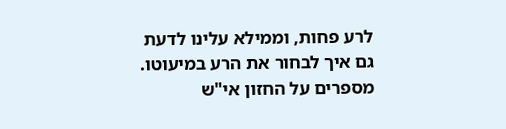לרע פחות, וממילא עלינו לדעת גם איך לבחור את הרע במיעוטו.
מספרים על החזון אי"ש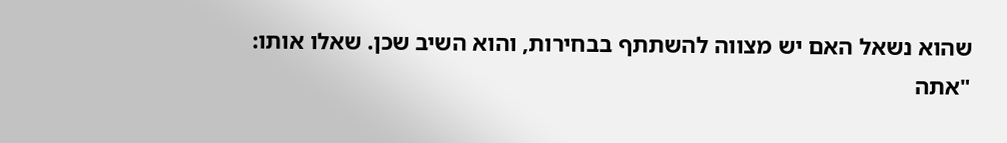שהוא נשאל האם יש מצווה להשתתף בבחירות, והוא השיב שכן. שאלו אותו: "אתה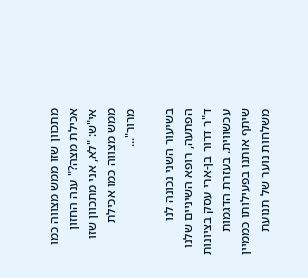מתכוון שזו ממש מצווה כמו אכילת מצה?" ענה החזון אי"ש: "לא, אני מתכוון שזו ממש מצווה כמו אכילת מרור"...

בשיעור השני נכונה לנו הפתעה, רופא השיניים שלנו ד"ר דרור בן-ארי עסק בציונות עכשווית. בעזרת הדגמות שיתף אותנו בפעילותו כממיין משלחות נוער של תנועת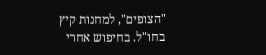"הצופים", למחנות קיץ בחו"ל. בחיפוש אחרי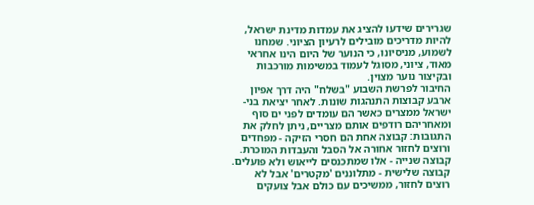שגרירים שידעו להציג את עמדות מדינת ישראל, להיות מדריכים מובילים לרעיון הציוני. שמחנו לשמוע, מניסיונו, כי הנוער של היום הינו אחראי מאוד, ציוני, מסוגל לעמוד במשימות מורכבות ובקיצור נוער מצוין.
החיבור לפרשת השבוע "בשלח" היה דרך אפיון ארבע קבוצות התנהגות שונות. לאחר יציאת בני-ישראל ממצרים כאשר הם עומדים לפני ים סוף ומאחריהם רודפים אותם מצריים, ניתן לחלק את התגובות: קבוצה אחת הם חסרי הזיקה - מפחדים ורוצים לחזור אחורה אל הסבל והעבדות המוכרת. קבוצה שנייה - אלו שמתכנסים לייאוש ולא פועלים. קבוצה שלישית - מתלוננים 'מקטרים' אבל לא רוצים לחזור, ממשיכים עם כולם אבל צועקים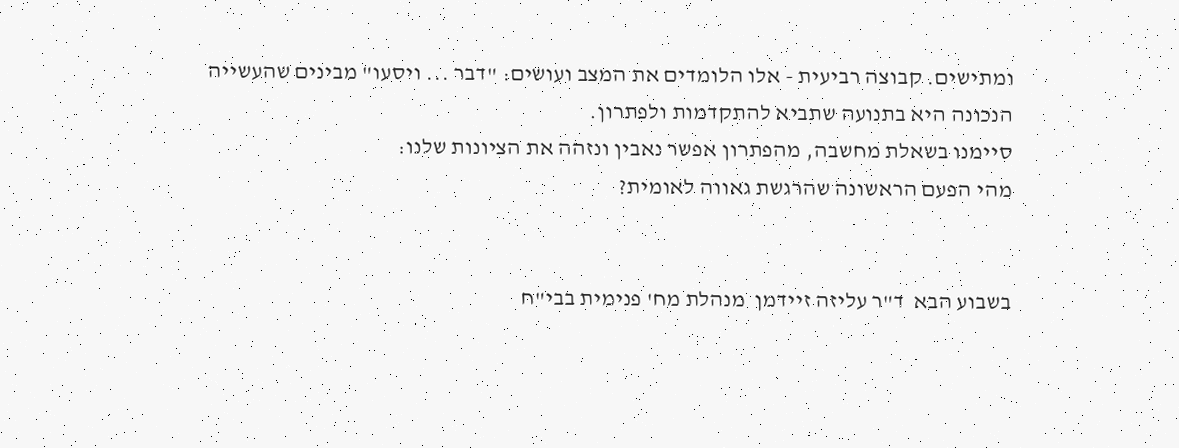ומתישים. קבוצה רביעית - אלו הלומדים את המצב ועושים: "דבר ... ויסעו" מבינים שהעשייה הנכונה היא בתנועה שתביא להתקדמות ולפתרון.
סיימנו בשאלת מחשבה, מהפתרון אפשר נאבין ונזהה את הציונות שלנו:
מהי הפעם הראשונה שהרגשת גאווה לאומית?


בשבוע הבא  ד"ר עליזה זיידמן  מנהלת מח' פנימית בבי"ח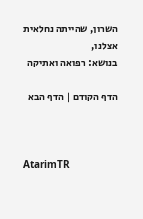השרון, שהייתה נחלאית אצלנו,
בנושא: רפואה ואתיקה

הדף הקודם | הדף הבא



AtarimTR